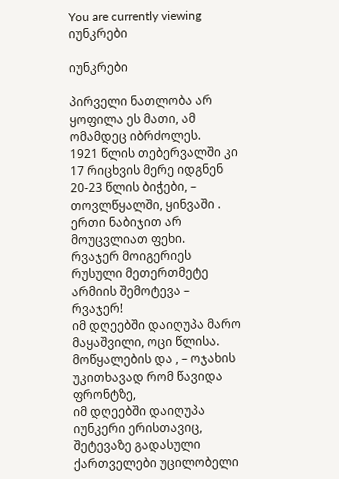You are currently viewing იუნკრები

იუნკრები

პირველი ნათლობა არ ყოფილა ეს მათი, ამ ომამდეც იბრძოლეს.
1921 წლის თებერვალში კი 17 რიცხვის მერე იდგნენ 20-23 წლის ბიჭები, – თოვლწყალში, ყინვაში .
ერთი ნაბიჯით არ მოუცვლიათ ფეხი.
რვაჯერ მოიგერიეს რუსული მეთერთმეტე არმიის შემოტევა –
რვაჯერ!
იმ დღეებში დაიღუპა მარო მაყაშვილი, ოცი წლისა.
მოწყალების და , – ოჯახის უკითხავად რომ წავიდა ფრონტზე,
იმ დღეებში დაიღუპა იუნკერი ერისთავიც,
შეტევაზე გადასული ქართველები უცილობელი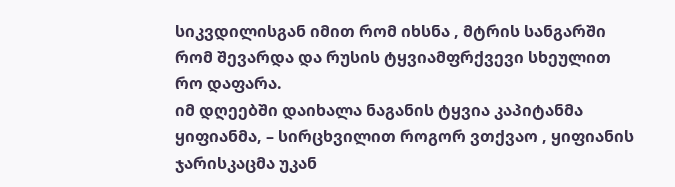სიკვდილისგან იმით რომ იხსნა , მტრის სანგარში რომ შევარდა და რუსის ტყვიამფრქვევი სხეულით რო დაფარა.
იმ დღეებში დაიხალა ნაგანის ტყვია კაპიტანმა ყიფიანმა, – სირცხვილით როგორ ვთქვაო , ყიფიანის ჯარისკაცმა უკან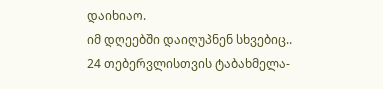დაიხიაო.
იმ დღეებში დაიღუპნენ სხვებიც..
24 თებერვლისთვის ტაბახმელა-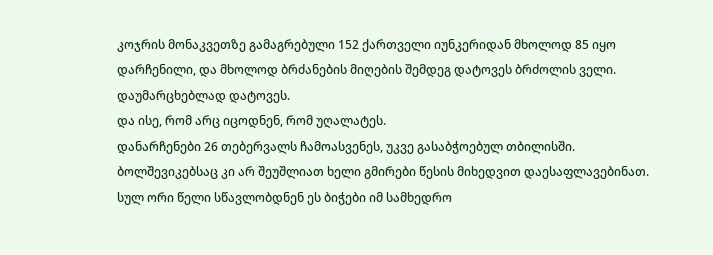კოჯრის მონაკვეთზე გამაგრებული 152 ქართველი იუნკერიდან მხოლოდ 85 იყო დარჩენილი, და მხოლოდ ბრძანების მიღების შემდეგ დატოვეს ბრძოლის ველი.
დაუმარცხებლად დატოვეს.
და ისე, რომ არც იცოდნენ, რომ უღალატეს.
დანარჩენები 26 თებერვალს ჩამოასვენეს, უკვე გასაბჭოებულ თბილისში.
ბოლშევიკებსაც კი არ შეუშლიათ ხელი გმირები წესის მიხედვით დაესაფლავებინათ.
სულ ორი წელი სწავლობდნენ ეს ბიჭები იმ სამხედრო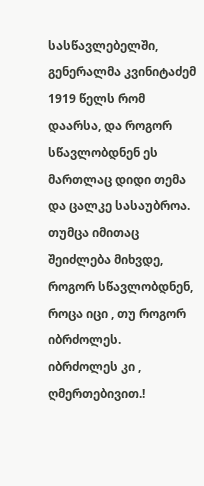სასწავლებელში, გენერალმა კვინიტაძემ 1919 წელს რომ დაარსა, და როგორ სწავლობდნენ ეს მართლაც დიდი თემა და ცალკე სასაუბროა.
თუმცა იმითაც შეიძლება მიხვდე, როგორ სწავლობდნენ, როცა იცი , თუ როგორ იბრძოლეს.
იბრძოლეს კი , ღმერთებივით.!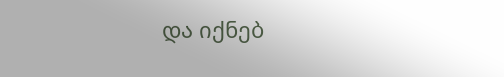და იქნებ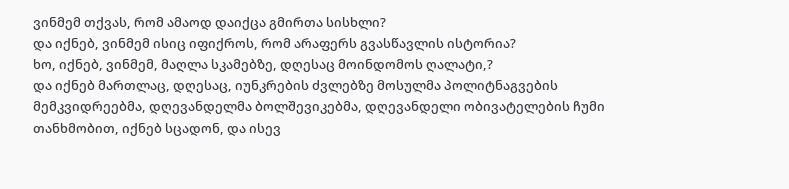ვინმემ თქვას, რომ ამაოდ დაიქცა გმირთა სისხლი?
და იქნებ, ვინმემ ისიც იფიქროს, რომ არაფერს გვასწავლის ისტორია?
ხო, იქნებ, ვინმემ, მაღლა სკამებზე, დღესაც მოინდომოს ღალატი,?
და იქნებ მართლაც, დღესაც, იუნკრების ძვლებზე მოსულმა პოლიტნაგვების მემკვიდრეებმა, დღევანდელმა ბოლშევიკებმა, დღევანდელი ობივატელების ჩუმი თანხმობით, იქნებ სცადონ, და ისევ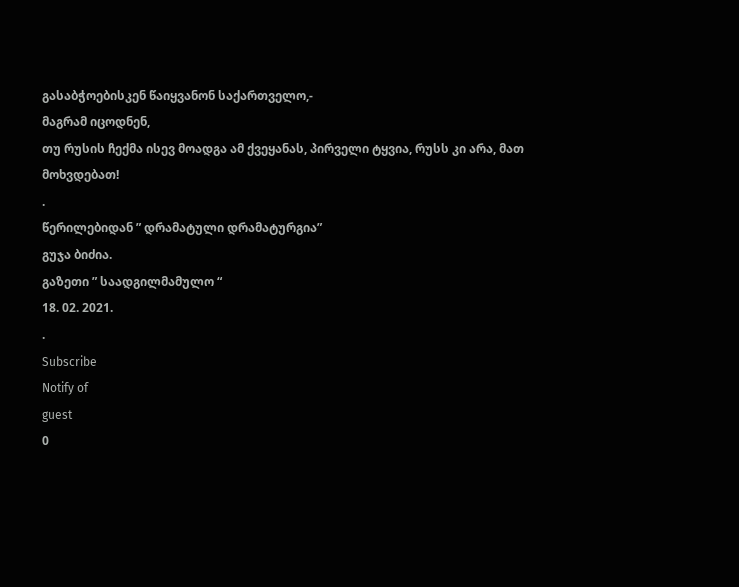გასაბჭოებისკენ წაიყვანონ საქართველო,-
მაგრამ იცოდნენ,
თუ რუსის ჩექმა ისევ მოადგა ამ ქვეყანას, პირველი ტყვია, რუსს კი არა, მათ მოხვდებათ!
.
წერილებიდან ” დრამატული დრამატურგია”
გუჯა ბიძია.
გაზეთი ” საადგილმამულო “
18. 02. 2021.
.
Subscribe
Notify of
guest
0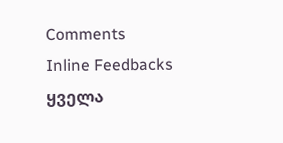Comments
Inline Feedbacks
ყველა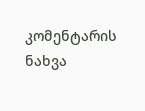კომენტარის ნახვა